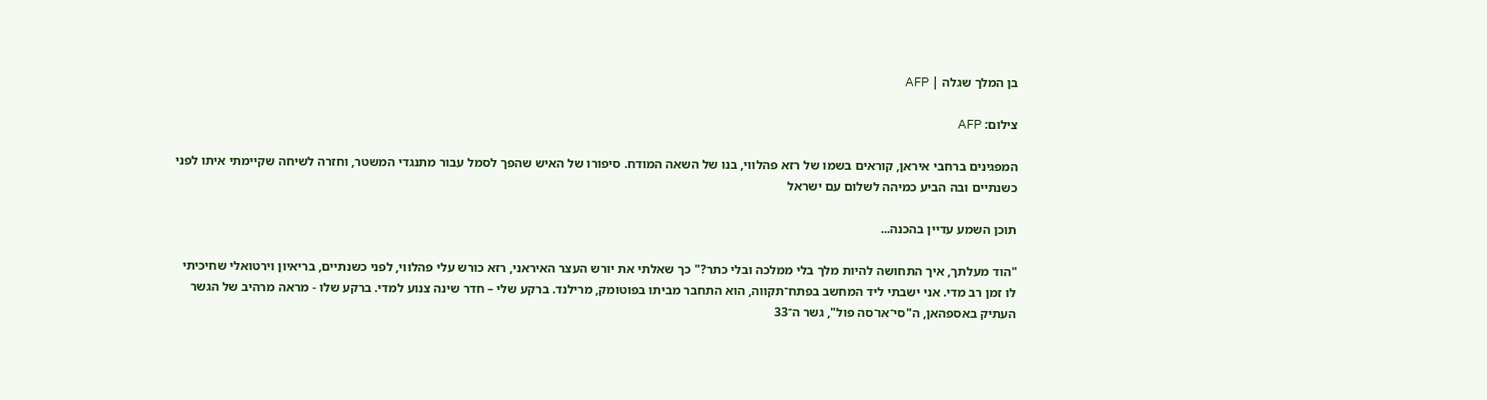בן המלך שגלה | AFP

צילום: AFP

המפגינים ברחבי איראן, קוראים בשמו של רזא פהלווי, בנו של השאה המודח. סיפורו של האיש שהפך לסמל עבור מתנגדי המשטר, וחזרה לשיחה שקיימתי איתו לפני כשנתיים ובה הביע כמיהה לשלום עם ישראל

תוכן השמע עדיין בהכנה...

"הוד מעלתך, איך התחושה להיות מלך בלי ממלכה ובלי כתר?" כך שאלתי את יורש העצר האיראני, רזא כורש עלי פהלווי, לפני כשנתיים, בריאיון וירטואלי שחיכיתי לו זמן רב מדי. אני ישבתי ליד המחשב בפתח־תקווה, הוא התחבר מביתו בפוטומק, מרילנד. ברקע שלי – חדר שינה צנוע למדי. ברקע שלו - מראה מרהיב של הגשר העתיק באספהאן, ה"סי־או־סה פול", גשר ה־33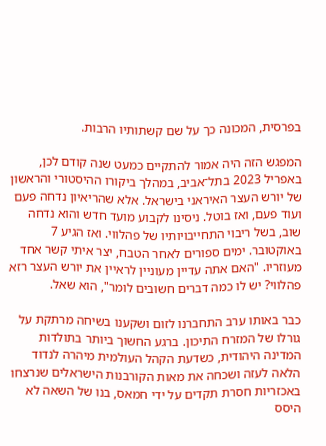בפרסית, המכונה כך על שם קשתותיו הרבות.

המפגש הזה היה אמור להתקיים כמעט שנה קודם לכן, באפריל 2023 בתל־אביב, במהלך ביקורו ההיסטורי והראשון של יורש העצר האיראני בישראל. אלא שהריאיון נדחה פעם ועוד פעם, ואז בוטל. ניסינו לקבוע מועד חדש והוא נדחה שוב, בשל ריבוי התחייבויותיו של פהלווי. ואז הגיע 7 באוקטובר. ימים ספורים לאחר הטבח, יצר איתי קשר אחד מעוזריו. "האם אתה עדיין מעוניין לראיין את יורש העצר רזא פהלווי? יש לו כמה דברים חשובים לומר", הוא שאל.

כבר באותו ערב התחברנו לזום ושקענו בשיחה מרתקת על גורלו של המזרח התיכון. ברגע החשוך ביותר בתולדות המדינה היהודית, כשדעת הקהל העולמית מיהרה לנדוד הלאה לעזה ושכחה את מאות הקורבנות הישראלים שנרצחו באכזריות חסרת תקדים על ידי חמאס, בנו של השאה לא היסס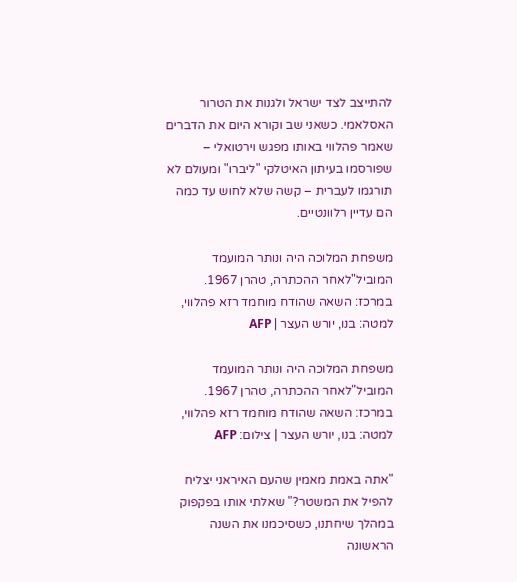להתייצב לצד ישראל ולגנות את הטרור האסלאמי. כשאני שב וקורא היום את הדברים שאמר פהלווי באותו מפגש וירטואלי – שפורסמו בעיתון האיטלקי "ליברו" ומעולם לא תורגמו לעברית – קשה שלא לחוש עד כמה הם עדיין רלוונטיים.

משפחת המלוכה היה ונותר המועמד המוביל"לאחר ההכתרה, טהרן 1967. במרכז: השאה שהודח מוחמד רזא פהלווי, למטה: בנו, יורש העצר | AFP

משפחת המלוכה היה ונותר המועמד המוביל"לאחר ההכתרה, טהרן 1967. במרכז: השאה שהודח מוחמד רזא פהלווי, למטה: בנו, יורש העצר | צילום: AFP

"אתה באמת מאמין שהעם האיראני יצליח להפיל את המשטר?" שאלתי אותו בפקפוק במהלך שיחתנו, כשסיכמנו את השנה הראשונה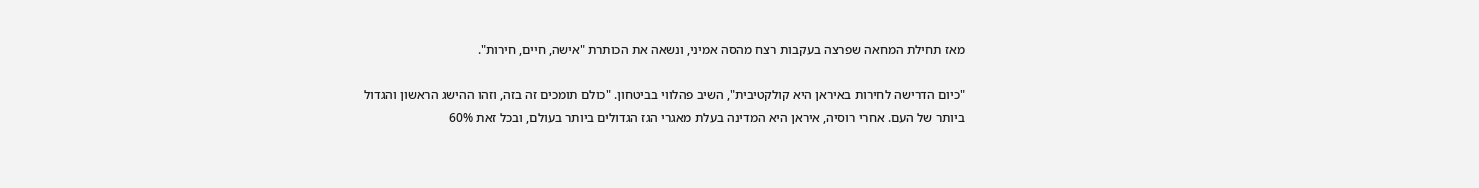מאז תחילת המחאה שפרצה בעקבות רצח מהסה אמיני, ונשאה את הכותרת "אישה, חיים, חירות".

"כיום הדרישה לחירות באיראן היא קולקטיבית", השיב פהלווי בביטחון. "כולם תומכים זה בזה, וזהו ההישג הראשון והגדול ביותר של העם. אחרי רוסיה, איראן היא המדינה בעלת מאגרי הגז הגדולים ביותר בעולם, ובכל זאת 60%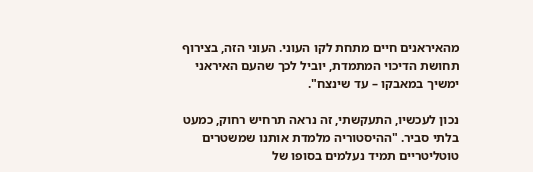מהאיראנים חיים מתחת לקו העוני. העוני הזה, בצירוף תחושת הדיכוי המתמדת, יוביל לכך שהעם האיראני ימשיך במאבקו – עד שינצח".

נכון לעכשיו, התעקשתי, זה נראה תרחיש רחוק, כמעט בלתי סביר. "ההיסטוריה מלמדת אותנו שמשטרים טוטליטריים תמיד נעלמים בסופו של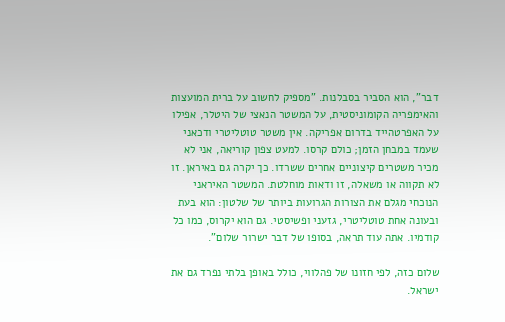דבר", הוא הסביר בסבלנות. "מספיק לחשוב על ברית המועצות והאימפריה הקומוניסטית, על המשטר הנאצי של היטלר, אפילו על האפרטהייד בדרום אפריקה. אין משטר טוטליטרי ודכאני שעמד במבחן הזמן; כולם קרסו. למעט צפון קוריאה, אני לא מכיר משטרים קיצוניים אחרים ששרדו. כך יקרה גם באיראן. זו לא תקווה או משאלה, זו ודאות מוחלטת. המשטר האיראני הנוכחי מגלם את הצורות הגרועות ביותר של שלטון: הוא בעת ובעונה אחת טוטליטרי, גזעני ופשיסטי. גם הוא יקרוס, כמו כל קודמיו. אתה עוד תראה, בסופו של דבר ישרור שלום".

שלום כזה, לפי חזונו של פהלווי, כולל באופן בלתי נפרד גם את ישראל.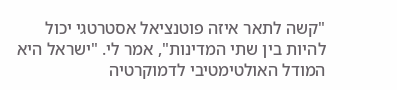"קשה לתאר איזה פוטנציאל אסטרטגי יכול להיות בין שתי המדינות", אמר לי. "ישראל היא המודל האולטימטיבי לדמוקרטיה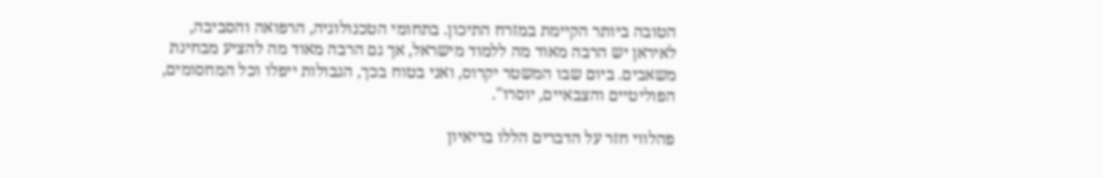הטובה ביותר הקיימת במזרח התיכון. בתחומי הטכנולוגיה, הרפואה והסביבה, לאיראן יש הרבה מאוד מה ללמוד מישראל, אך גם הרבה מאוד מה להציע מבחינת משאבים. ביום שבו המשטר יקרוס, ואני בטוח בכך, הגבולות ייפלו וכל המחסומים, הפוליטיים והצבאיים, יוסרו".

פהלווי חזר על הדברים הללו בריאיון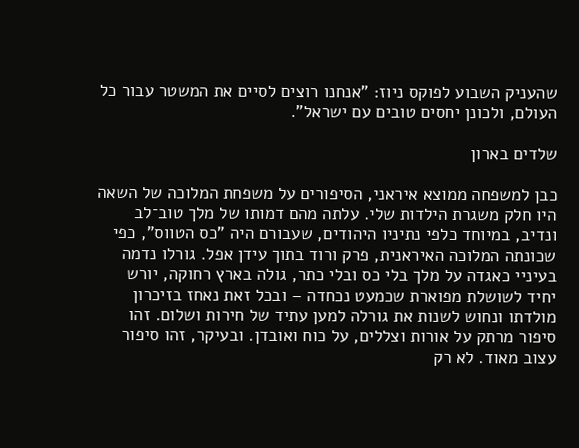שהעניק השבוע לפוקס ניוז: "אנחנו רוצים לסיים את המשטר עבור כל העולם, ולכונן יחסים טובים עם ישראל".

שלדים בארון

כבן למשפחה ממוצא איראני, הסיפורים על משפחת המלוכה של השאה היו חלק משגרת הילדות שלי. עלתה מהם דמותו של מלך טוב־לב ונדיב, במיוחד כלפי נתיניו היהודים, שעבורם היה "כס הטווס", כפי שכונתה המלוכה האיראנית, פרק ורוד בתוך עידן אפל. גורלו נדמה בעיניי כאגדה על מלך בלי כס ובלי כתר, גולה בארץ רחוקה, יורש יחיד לשושלת מפוארת שכמעט נכחדה – ובכל זאת נאחז בזיכרון מולדתו ונחוש לשנות את גורלה למען עתיד של חירות ושלום. זהו סיפור מרתק על אורות וצללים, על כוח ואובדן. ובעיקר, זהו סיפור עצוב מאוד. לא רק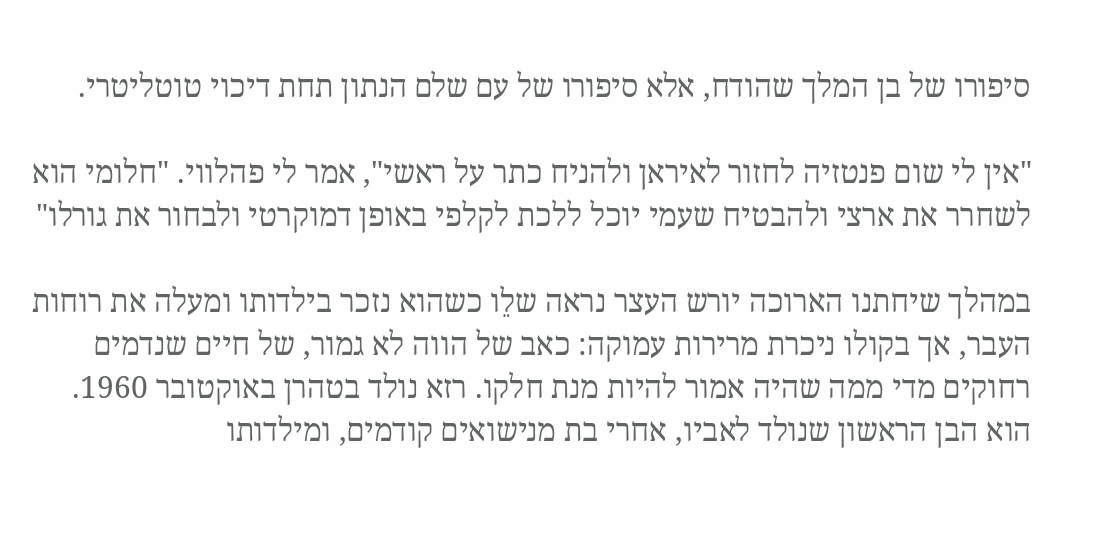סיפורו של בן המלך שהודח, אלא סיפורו של עם שלם הנתון תחת דיכוי טוטליטרי.

"אין לי שום פנטזיה לחזור לאיראן ולהניח כתר על ראשי", אמר לי פהלווי. "חלומי הוא לשחרר את ארצי ולהבטיח שעמי יוכל ללכת לקלפי באופן דמוקרטי ולבחור את גורלו"

במהלך שיחתנו הארוכה יורש העצר נראה שלֵו כשהוא נזכר בילדותו ומעלה את רוחות העבר, אך בקולו ניכרת מרירות עמוקה: כאב של הווה לא גמור, של חיים שנדמים רחוקים מדי ממה שהיה אמור להיות מנת חלקו. רזא נולד בטהרן באוקטובר 1960. הוא הבן הראשון שנולד לאביו, אחרי בת מנישואים קודמים, ומילדותו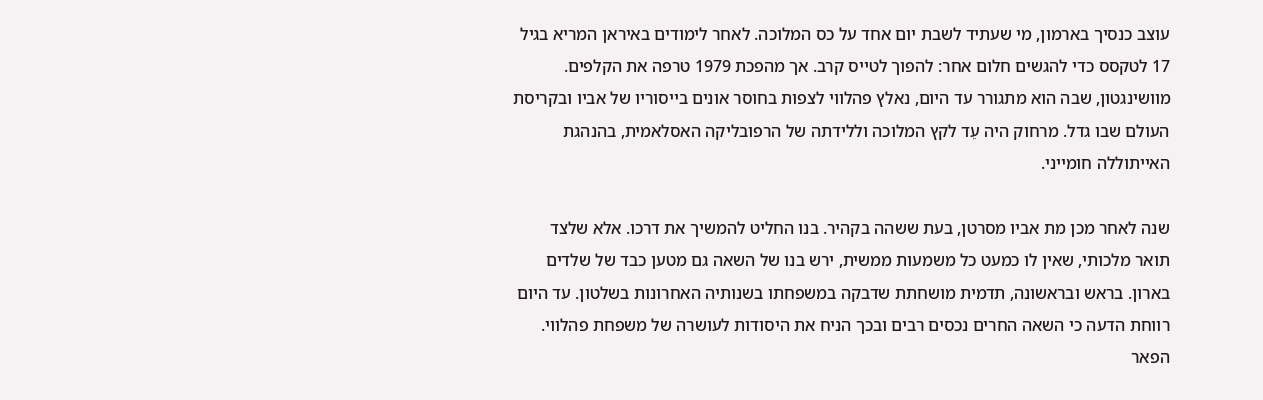עוצב כנסיך בארמון, מי שעתיד לשבת יום אחד על כס המלוכה. לאחר לימודים באיראן המריא בגיל 17 לטקסס כדי להגשים חלום אחר: להפוך לטייס קרב. אך מהפכת 1979 טרפה את הקלפים. מוושינגטון, שבה הוא מתגורר עד היום, נאלץ פהלווי לצפות בחוסר אונים בייסוריו של אביו ובקריסת העולם שבו גדל. מרחוק היה עֵד לקץ המלוכה וללידתה של הרפובליקה האסלאמית, בהנהגת האייתוללה חומייני.

שנה לאחר מכן מת אביו מסרטן, בעת ששהה בקהיר. בנו החליט להמשיך את דרכו. אלא שלצד תואר מלכותי, שאין לו כמעט כל משמעות ממשית, ירש בנו של השאה גם מטען כבד של שלדים בארון. בראש ובראשונה, תדמית מושחתת שדבקה במשפחתו בשנותיה האחרונות בשלטון. עד היום רווחת הדעה כי השאה החרים נכסים רבים ובכך הניח את היסודות לעושרה של משפחת פהלווי. הפאר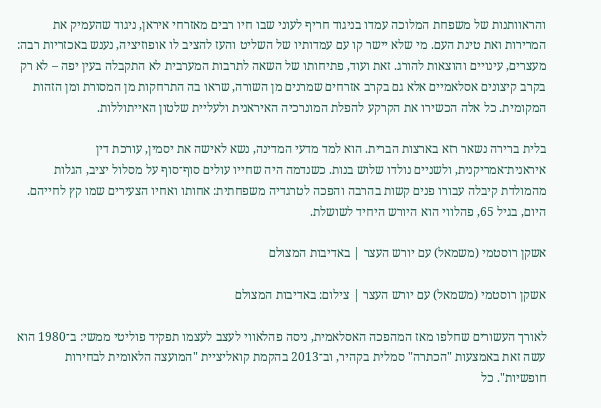והראוותנות של משפחת המלוכה עמדו בניגוד חריף לעוני שבו חיו רבים מאזרחי איראן, ניגוד שהעמיק את המרירות ואת טינת העם. מי שלא יישר קו עם עמדותיו של השליט והעז להציב לו אופוזיציה, נענש באכזריות רבה: מעצרים, עינויים והוצאות להורג. זאת ועוד, פתיחותו של השאה לתרבות המערבית לא התקבלה בעין יפה – לא רק בקרב קיצונים אסלאמיים אלא גם בקרב אזרחים שמרנים מן השורה, שראו בה התרחקות מן המסורת ומן הזהות המקומית. כל אלה הכשירו את הקרקע להפלת המונרכיה האיראנית ולעליית שלטון האייתוללות.

בלית ברירה נשאר רזא בארצות הברית. הוא למד מדעי המדינה, נשא לאישה את יסמין, עורכת דין איראנית־אמריקנית, ולשניים נולדו שלוש בנות. כשנדמה היה שחייו עולים סוף־סוף על מסלול יציב, הגלות מהמולדת קיבלה עבורו פנים קשות בהרבה והפכה לטרגדיה משפחתית: אחותו ואחיו הצעירים שמו קץ לחייהם. היום, בגיל 65, פהלווי הוא היורש היחיד לשושלת.

אשקן רוסטמי (משמאל) עם יורש העצר | באדיבות המצולם

אשקן רוסטמי (משמאל) עם יורש העצר | צילום: באדיבות המצולם

לאורך העשורים שחלפו מאז המהפכה האסלאמית, ניסה פהלאווי לעצב לעצמו תפקיד פוליטי ממשי: ב־1980 הוא עשה זאת באמצעות "הכתרה" סמלית בקהיר, וב־2013 בהקמת קואליציית "המועצה הלאומית לבחירות חופשיות". כל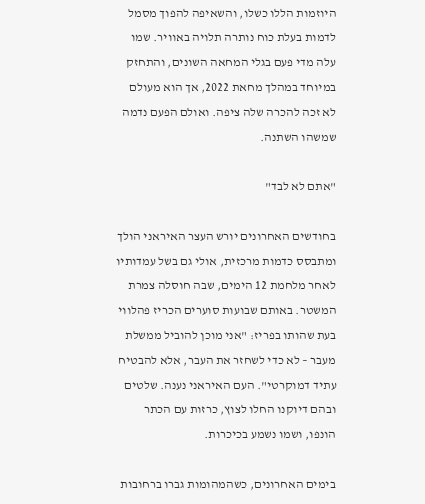היוזמות הללו כשלו, והשאיפה להפוך מסמל לדמות בעלת כוח נותרה תלויה באוויר. שמו עלה מדי פעם בגלי המחאה השונים, והתחזק במיוחד במהלך מחאת 2022, אך הוא מעולם לא זכה להכרה שלה ציפה. ואולם הפעם נדמה שמשהו השתנה.

"אתם לא לבד"

בחודשים האחרונים יורש העצר האיראני הולך ומתבסס כדמות מרכזית, אולי גם בשל עמדותיו לאחר מלחמת 12 הימים, שבה חוסלה צמרת המשטר. באותם שבועות סוערים הכריז פהלווי בעת שהותו בפריז: "אני מוכן להוביל ממשלת מעבר – לא כדי לשחזר את העבר, אלא להבטיח עתיד דמוקרטי". העם האיראני נענה. שלטים ובהם דיוקנו החלו לצוץ, כרזות עם הכתר הונפו, ושמו נשמע בכיכרות.

בימים האחרונים, כשהמהומות גברו ברחובות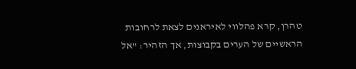טהרן, קרא פהלווי לאיראנים לצאת לרחובות הראשיים של הערים בקבוצות, אך הזהיר: "אל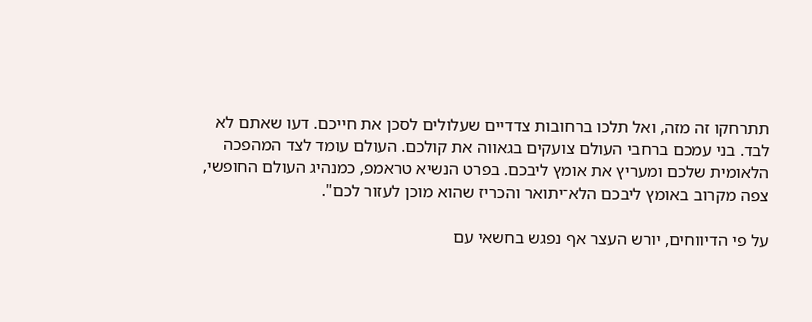תתרחקו זה מזה, ואל תלכו ברחובות צדדיים שעלולים לסכן את חייכם. דעו שאתם לא לבד. בני עמכם ברחבי העולם צועקים בגאווה את קולכם. העולם עומד לצד המהפכה הלאומית שלכם ומעריץ את אומץ ליבכם. בפרט הנשיא טראמפ, כמנהיג העולם החופשי, צפה מקרוב באומץ ליבכם הלא־יתואר והכריז שהוא מוכן לעזור לכם".

על פי הדיווחים, יורש העצר אף נפגש בחשאי עם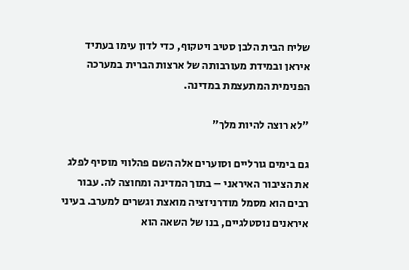שליח הבית הלבן סטיב ויטקוף, כדי לדון עימו בעתיד איראן ובמידת מעורבותה של ארצות הברית במערכה הפנימית המתעצמת במדינה.

"לא רוצה להיות מלך"

גם בימים גורליים וסוערים אלה השם פהלווי מוסיף לפלג את הציבור האיראני – בתוך המדינה ומחוצה לה. עבור רבים הוא מסמל מודרניזציה מואצת וגשרים למערב. בעיני איראנים נוסטלגיים, בנו של השאה הוא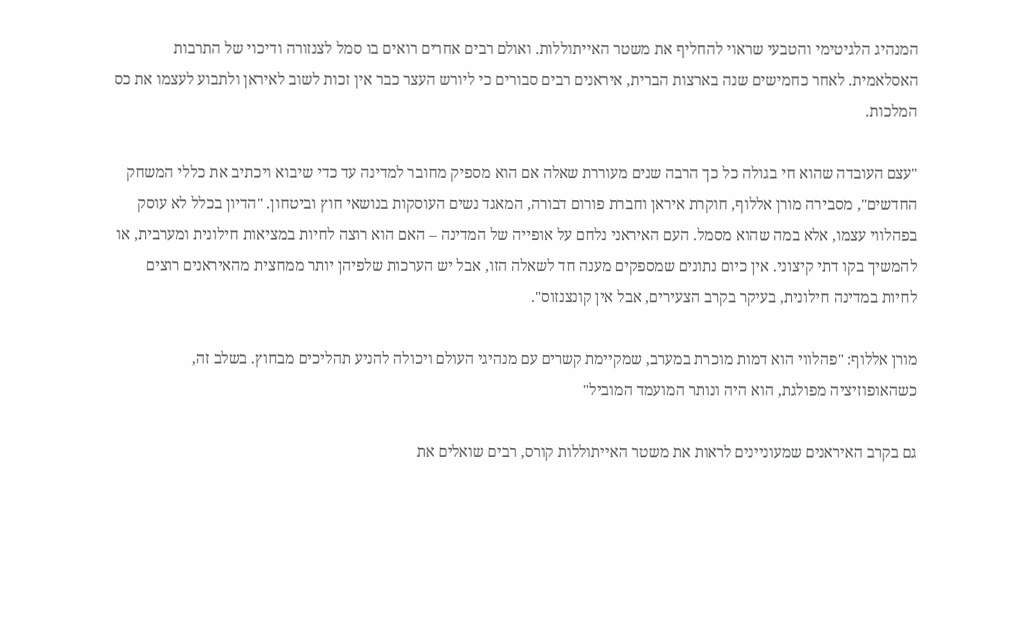המנהיג הלגיטימי והטבעי שראוי להחליף את משטר האייתוללות. ואולם רבים אחרים רואים בו סמל לצנזורה ודיכוי של התרבות האסלאמית. לאחר כחמישים שנה בארצות הברית, איראנים רבים סבורים כי ליורש העצר כבר אין זכות לשוב לאיראן ולתבוע לעצמו את כס המלכות.

"עצם העובדה שהוא חי בגולה כל כך הרבה שנים מעוררת שאלה אם הוא מספיק מחובר למדינה עד כדי שיבוא ויכתיב את כללי המשחק החדשים", מסבירה מורן אללוף, חוקרת איראן וחברת פורום דבורה, המאגד נשים העוסקות בנושאי חוץ וביטחון. "הדיון בכלל לא עוסק בפהלווי עצמו, אלא במה שהוא מסמל. העם האיראני נלחם על אופייה של המדינה – האם הוא רוצה לחיות במציאות חילונית ומערבית, או להמשיך בקו דתי קיצוני. אין כיום נתונים שמספקים מענה חד לשאלה הזו, אבל יש הערכות שלפיהן יותר ממחצית מהאיראנים רוצים לחיות במדינה חילונית, בעיקר בקרב הצעירים, אבל אין קונצנזוס".

מורן אללוף: "פהלווי הוא דמות מוכרת במערב, שמקיימת קשרים עם מנהיגי העולם ויכולה להניע תהליכים מבחוץ. בשלב זה, כשהאופוזיציה מפולגת, הוא היה ונותר המועמד המוביל"

גם בקרב האיראנים שמעוניינים לראות את משטר האייתוללות קורס, רבים שואלים את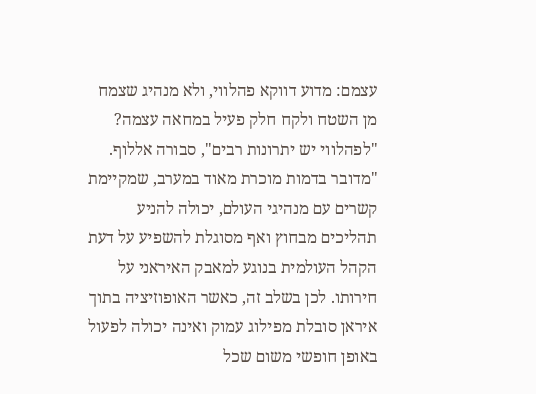עצמם: מדוע דווקא פהלווי, ולא מנהיג שצמח מן השטח ולקח חלק פעיל במחאה עצמה? "לפהלווי יש יתרונות רבים", סבורה אללוף. "מדובר בדמות מוכרת מאוד במערב, שמקיימת קשרים עם מנהיגי העולם, יכולה להניע תהליכים מבחוץ ואף מסוגלת להשפיע על דעת הקהל העולמית בנוגע למאבק האיראני על חירותו. לכן בשלב זה, כאשר האופוזיציה בתוך איראן סובלת מפילוג עמוק ואינה יכולה לפעול באופן חופשי משום שכל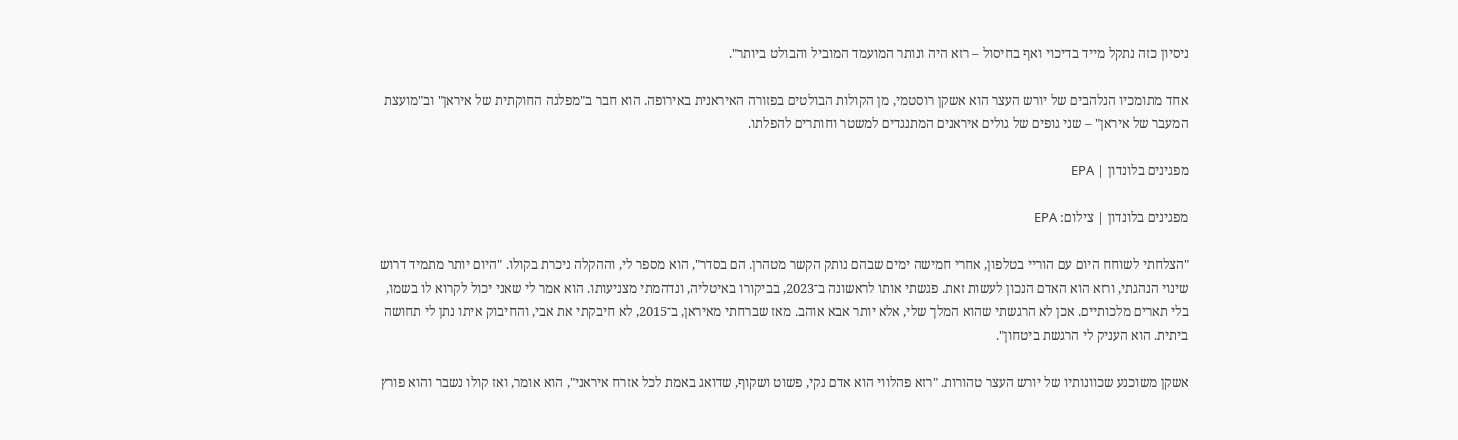ניסיון כזה נתקל מייד בדיכוי ואף בחיסול – רזא היה ונותר המועמד המוביל והבולט ביותר".

אחד מתומכיו הנלהבים של יורש העצר הוא אשקן רוסטמי, מן הקולות הבולטים בפזורה האיראנית באירופה. הוא חבר ב"מפלגה החוקתית של איראן" וב"מועצת המעבר של איראן" – שני גופים של גולים איראנים המתנגדים למשטר וחותרים להפלתו.

מפגינים בלונדון | EPA

מפגינים בלונדון | צילום: EPA

"הצלחתי לשוחח היום עם הוריי בטלפון, אחרי חמישה ימים שבהם נותק הקשר מטהרן. הם בסדר", הוא מספר לי, וההקלה ניכרת בקולו. "היום יותר מתמיד דרוש שינוי הנהגתי, ורזא הוא האדם הנכון לעשות זאת. פגשתי אותו לראשונה ב־2023, בביקורו באיטליה, ונדהמתי מצניעותו. הוא אמר לי שאני יכול לקרוא לו בשמו, בלי תארים מלכותיים. אכן לא הרגשתי שהוא המלך שלי, אלא יותר אבא אוהב. מאז שברחתי מאיראן, ב־2015, לא חיבקתי את אבי, והחיבוק איתו נתן לי תחושה ביתית. הוא העניק לי הרגשת ביטחון".

אשקן משוכנע שכוונותיו של יורש העצר טהורות. "רזא פהלווי הוא אדם נקי, פשוט ושקוף, שדואג באמת לכל אזרח איראני", הוא אומר, ואז קולו נשבר והוא פורץ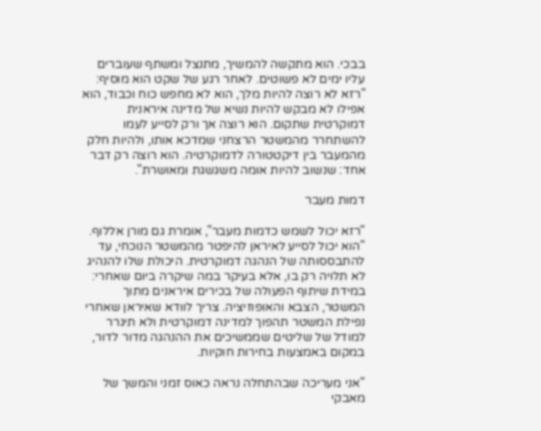בבכי. הוא מתקשה להמשיך, מתנצל ומשתף שעוברים עליו ימים לא פשוטים. לאחר רגע של שקט הוא מוסיף: "רזא לא רוצה להיות מלך, הוא לא מחפש כוח וכבוד, הוא אפילו לא מבקש להיות נשיא של מדינה איראנית דמוקרטית שתקום. הוא רוצה אך ורק לסייע לעמו להשתחרר מהמשטר הרצחני שמדכא אותו, ולהיות חלק מהמעבר בין דיקטטורה לדמוקרטיה. הוא רוצה רק דבר אחד: שנשוב להיות אומה משגשגת ומאושרת".

דמות מעבר

"רזא יכול לשמש כדמות מעבר", אומרת גם מורן אללוף. "הוא יכול לסייע לאיראן להיפטר מהמשטר הנוכחי, עד להתבססותה של הנהגה דמוקרטית. היכולת שלו להנהיג לא תלויה רק בו, אלא בעיקר במה שיקרה ביום שאחרי: במידת שיתוף הפעולה של בכירים איראנים מתוך המשטר, הצבא והאופוזיציה. צריך לוודא שאיראן שאחרי נפילת המשטר תהפוך למדינה דמוקרטית ולא תיגרר למודל של שליטים שממשיכים את ההנהגה מדור לדור, במקום באמצעות בחירות חוקיות.

"אני מעריכה שבהתחלה נראה כאוס זמני והמשך של מאבקי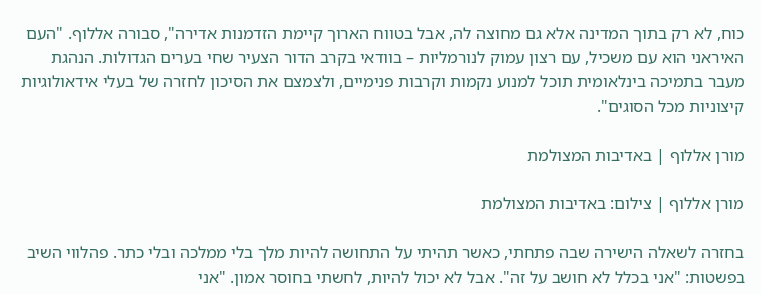כוח, לא רק בתוך המדינה אלא גם מחוצה לה, אבל בטווח הארוך קיימת הזדמנות אדירה", סבורה אללוף. "העם האיראני הוא עם משכיל, עם רצון עמוק לנורמליות – בוודאי בקרב הדור הצעיר שחי בערים הגדולות. הנהגת מעבר בתמיכה בינלאומית תוכל למנוע נקמות וקרבות פנימיים, ולצמצם את הסיכון לחזרה של בעלי אידאולוגיות קיצוניות מכל הסוגים".

מורן אללוף | באדיבות המצולמת

מורן אללוף | צילום: באדיבות המצולמת

בחזרה לשאלה הישירה שבה פתחתי, כאשר תהיתי על התחושה להיות מלך בלי ממלכה ובלי כתר. פהלווי השיב בפשטות: "אני בכלל לא חושב על זה". אבל לא יכול להיות, לחשתי בחוסר אמון. "אני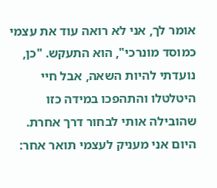אומר לך, אני לא רואה עוד את עצמי כמוסד מונרכי", הוא התעקש. "כן, נועדתי להיות השאה, אבל חיי היטלטלו והתהפכו במידה כזו שהובילה אותי לבחור דרך אחרת. היום אני מעניק לעצמי תואר אחר: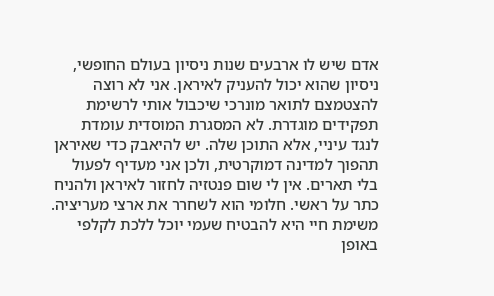אדם שיש לו ארבעים שנות ניסיון בעולם החופשי, ניסיון שהוא יכול להעניק לאיראן. אני לא רוצה להצטמצם לתואר מונרכי שיכבול אותי לרשימת תפקידים מוגדרת. לא המסגרת המוסדית עומדת לנגד עיניי, אלא התוכן שלה. יש להיאבק כדי שאיראן תהפוך למדינה דמוקרטית, ולכן אני מעדיף לפעול בלי תארים. אין לי שום פנטזיה לחזור לאיראן ולהניח כתר על ראשי. חלומי הוא לשחרר את ארצי מעריציה. משימת חיי היא להבטיח שעמי יוכל ללכת לקלפי באופן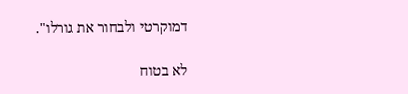דמוקרטי ולבחור את גורלו".

לא בטוח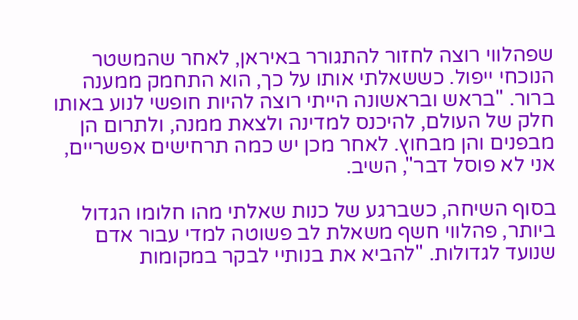שפהלווי רוצה לחזור להתגורר באיראן, לאחר שהמשטר הנוכחי ייפול. כששאלתי אותו על כך, הוא התחמק ממענה ברור. "בראש ובראשונה הייתי רוצה להיות חופשי לנוע באותו חלק של העולם, להיכנס למדינה ולצאת ממנה, ולתרום הן מבפנים והן מבחוץ. לאחר מכן יש כמה תרחישים אפשריים, אני לא פוסל דבר", השיב.

בסוף השיחה, כשברגע של כנות שאלתי מהו חלומו הגדול ביותר, פהלווי חשף משאלת לב פשוטה למדי עבור אדם שנועד לגדולות. "להביא את בנותיי לבקר במקומות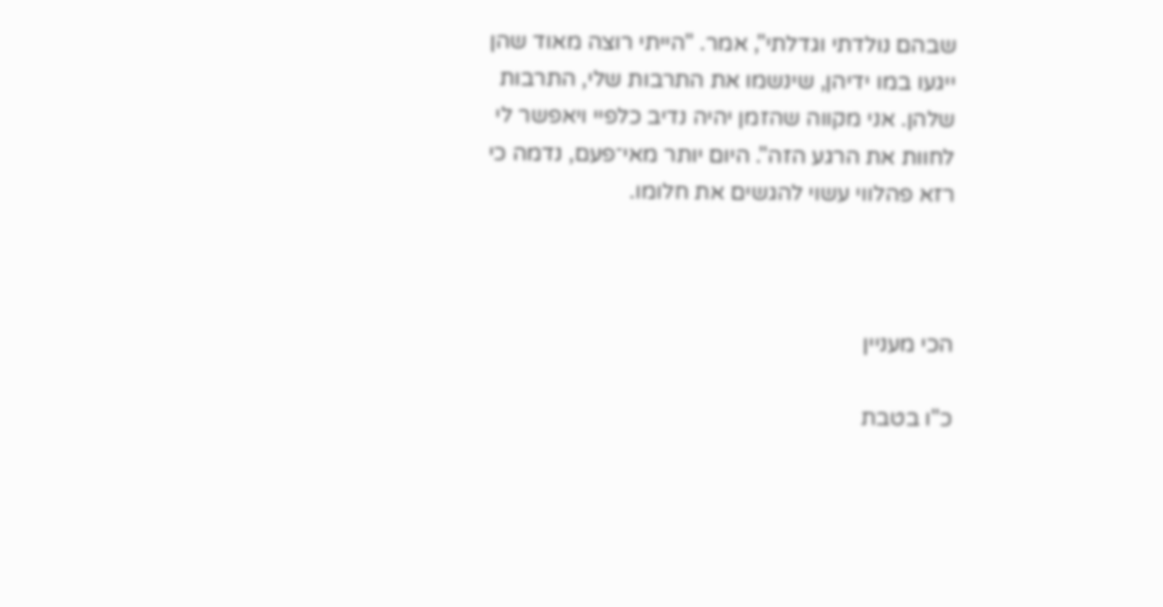שבהם נולדתי וגדלתי", אמר. "הייתי רוצה מאוד שהן ייגעו במו ידיהן, שינשמו את התרבות שלי, התרבות שלהן. אני מקווה שהזמן יהיה נדיב כלפיי ויאפשר לי לחוות את הרגע הזה". היום יותר מאי־פעם, נדמה כי רזא פהלווי עשוי להגשים את חלומו.



הכי מעניין

כ"ו בטבת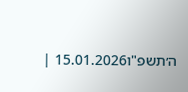ה׳תשפ"ו15.01.2026 |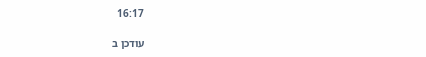16:17

עודכן ב